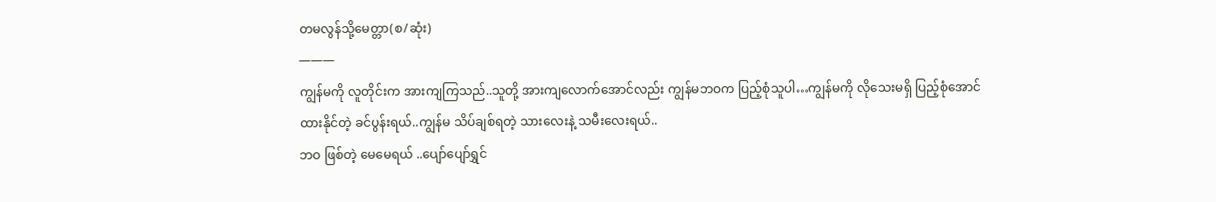တမလွန်သို့မေတ္တာ(စ/ဆုံး)
———
ကျွန်မကို လူတိုင်းက အားကျကြသည်..သူတို့ အားကျလောက်အောင်လည်း ကျွန်မဘဝက ပြည့်စုံသူပါ…ကျွန်မကို လိုသေးမရှိ ပြည့်စုံအောင်
ထားနိုင်တဲ့ ခင်ပွန်းရယ်..ကျွန်မ သိပ်ချစ်ရတဲ့ သားလေးနဲ့ သမီးလေးရယ်..
ဘဝ ဖြစ်တဲ့ မေမေရယ် ..ပျော်ပျော်ရွှင်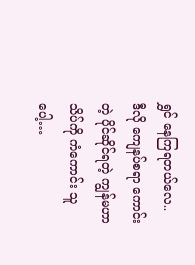ရွှင် နေကြရတယ်လေ..
ဒီလို ကျေနပ်စရာ ကောင်းတဲ့ ပိုင်ဆိုင်ရတဲ့ ကျွန်မဟာ သိပ်ကို ကံကောင်း သူပေါ့…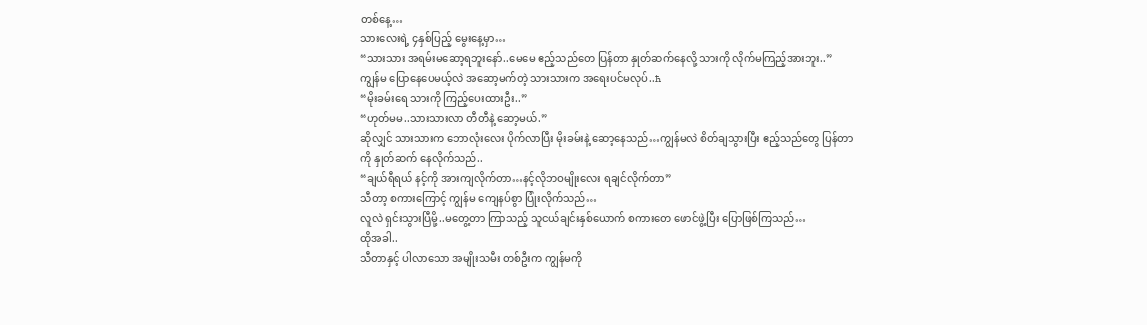တစ်နေ့…
သားလေးရဲ့ ၄နှစ်ပြည့် မွေးနေ့မှာ…
“သားသား အရမ်းမဆော့ရဘူးနော်..မေမေ ဧည့်သည်တေ ပြန်တာ နှုတ်ဆက်နေလို့ သားကို လိုက်မကြည့်အားဘူး..”
ကျွန်မ ပြောနေပေမယ့်လဲ အဆော့မက်တဲ့ သားသားက အရေးပင်မလုပ်..ħ
“မိုးခမ်းရေ သားကို ကြည့်ပေးထားဦး..”
“ဟုတ်မမ..သားသားလာ တီတီနဲ့ ဆော့မယ်.”
ဆိုလျှင် သားသားက ဘောလုံးလေး ပိုက်လာပြီး မိုးခမ်းနဲ့ ဆော့နေသည်…ကျွန်မလဲ စိတ်ချသွားပြီး ဧည့်သည်တွေ ပြန်တာကို နှုတ်ဆက် နေလိုက်သည်..
“ချယ်ရီရယ် နင့်ကို အားကျလိုက်တာ…နင့်လိုဘဝမျိုးလေး ရချင်လိုက်တာ”
သီတာ့ စကားကြောင့် ကျွန်မ ကျေနပ်စွာ ပြုံးလိုက်သည်…
လူလဲ ရှင်းသွားပြီမို့..မတွေ့တာ ကြာသည့် သူငယ်ချင်းနှစ်ယောက် စကားတေ ဖောင်ဖွဲ့ပြီး ပြောဖြစ်ကြသည်…
ထိုအခါ..
သီတာနှင့် ပါလာသော အမျိုးသမီး တစ်ဦးက ကျွန်မကို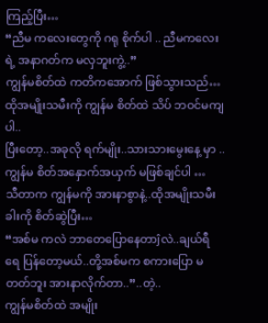ကြည့်ပြီး…
“ညီမ ကလေးတွေကို ဂရု စိုက်ပါ .. ညီမကလေးရဲ့ အနာဂတ်က မလှဘူးကွဲ့..”
ကျွန်မစိတ်ထဲ ကတိကအောက် ဖြစ်သွားသည်…
ထိုအမျိုးသမီးကို ကျွန်မ စိတ်ထဲ သိပ် ဘဝင်မကျပါ..
ပြီးတော့..အခုလို ရက်မျိုး..သားသားမွေးနေ့ မှာ ..ကျွန်မ စိတ်အနှောက်အယှက် မဖြစ်ချင်ပါ …
သီတာက ကျွန်မကို အားနာစွာနဲ့..ထိုအမျိုးသမီး ခါးကို စိတ်ဆွဲပြီး…
“အစ်မ ကလဲ ဘာတေပြောနေတာĵလဲ..ချယ်ရီရေ ပြန်တော့မယ်..တို့အစ်မက စကားပြော မတတ်ဘူး အားနာလိုက်တာ..”..တဲ့..
ကျွန်မစိတ်ထဲ အမျိုး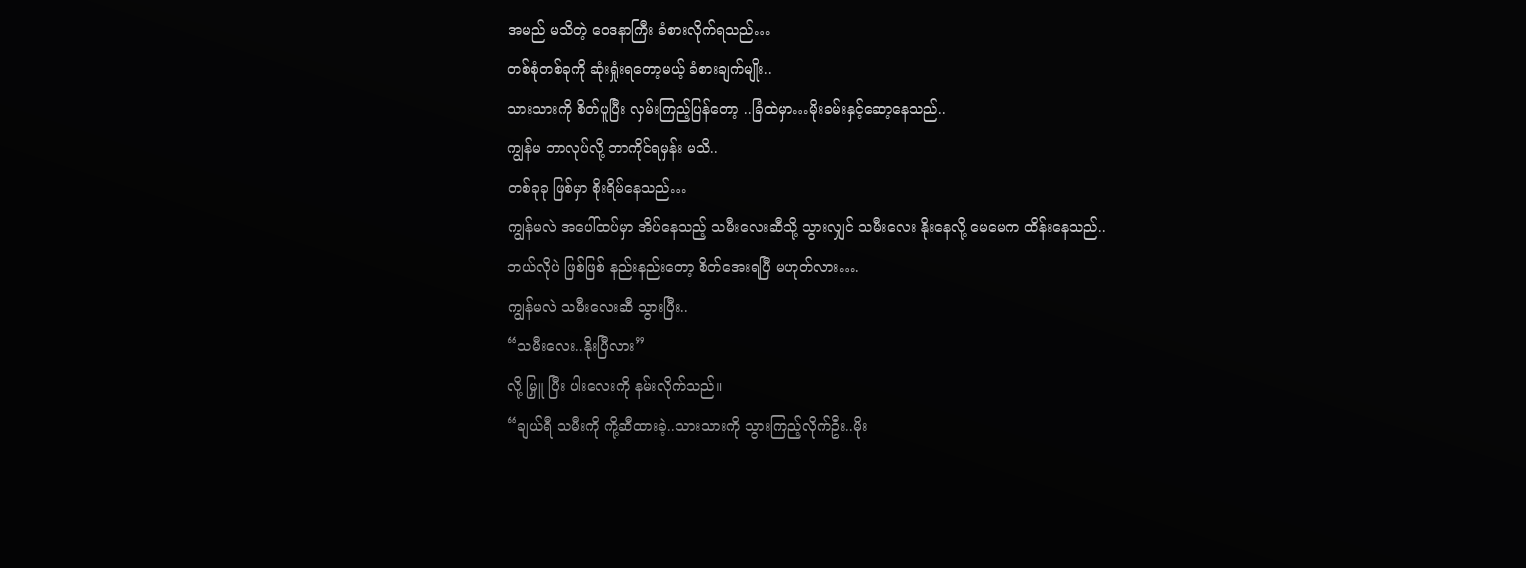အမည် မသိတဲ့ ဝေဒနာကြီး ခံစားလိုက်ရသည်…
တစ်စုံတစ်ခုကို ဆုံးရှုံးရတော့မယ့် ခံစားချက်မျိုး..
သားသားကို စိတ်ပူပြီး လှမ်းကြည့်ပြန်တော့ ..ခြံထဲမှာ…မိုးခမ်းနှင့်ဆော့နေသည်..
ကျွန်မ ဘာလုပ်လို့ ဘာကိုင်ရမှန်း မသိ..
တစ်ခုခု ဖြစ်မှာ စိုးရိမ်နေသည်…
ကျွန်မလဲ အပေါ်ထပ်မှာ အိပ်နေသည့် သမီးလေးဆီသို့ သွားလျှင် သမီးလေး နိုးနေလို့ မေမေက ထိန်းနေသည်..
ဘယ်လိုပဲ ဖြစ်ဖြစ် နည်းနည်းတော့ စိတ်အေးရပြီ မဟုတ်လား….
ကျွန်မလဲ သမီးလေးဆီ သွားပြီး..
“သမီးလေး..နိုးပြီလား”
လို့ မြှူ ပြီး ပါးလေးကို နမ်းလိုက်သည်။
“ချယ်ရီ သမီးကို ကို့ဆီထားခဲ့..သားသားကို သွားကြည့်လိုက်ဦး..မိုး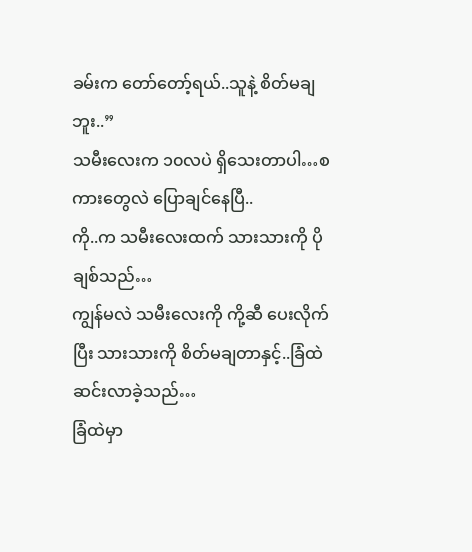ခမ်းက တော်တော့်ရယ်..သူနဲ့ စိတ်မချဘူး..”
သမီးလေးက ၁၀လပဲ ရှိသေးတာပါ…စကားတွေလဲ ပြောချင်နေပြီ..
ကို..က သမီးလေးထက် သားသားကို ပိုချစ်သည်…
ကျွန်မလဲ သမီးလေးကို ကို့ဆီ ပေးလိုက်ပြီး သားသားကို စိတ်မချတာနှင့်..ခြံထဲ ဆင်းလာခဲ့သည်…
ခြံထဲမှာ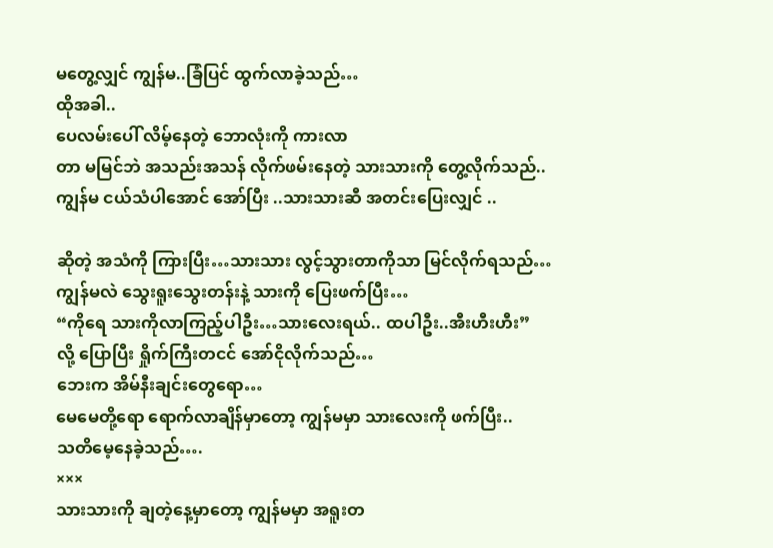မတွေ့လျှင် ကျွန်မ..ခြံပြင် ထွက်လာခဲ့သည်…
ထိုအခါ..
ပေလမ်းပေါ် လိမ့်နေတဲ့ ဘောလုံးကို ကားလာ
တာ မမြင်ဘဲ အသည်းအသန် လိုက်ဖမ်းနေတဲ့ သားသားကို တွေ့လိုက်သည်..
ကျွန်မ ငယ်သံပါအောင် အော်ပြီး ..သားသားဆီ အတင်းပြေးလျှင် ..

ဆိုတဲ့ အသံကို ကြားပြီး…သားသား လွင့်သွားတာကိုသာ မြင်လိုက်ရသည်…
ကျွန်မလဲ သွေးရူးသွေးတန်းနဲ့ သားကို ပြေးဖက်ပြီး…
“ကိုရေ သားကိုလာကြည့်ပါဦး…သားလေးရယ်.. ထပါဦး..အီးဟီးဟီး”
လို့ ပြောပြီး ရှိုက်ကြီးတငင် အော်ငိုလိုက်သည်…
ဘေးက အိမ်နီးချင်းတွေရော…
မေမေတို့ရော ရောက်လာချိန်မှာတော့ ကျွန်မမှာ သားလေးကို ဖက်ပြီး..
သတိမေ့နေခဲ့သည်….
×××
သားသားကို ချတဲ့နေ့မှာတော့ ကျွန်မမှာ အရူးတ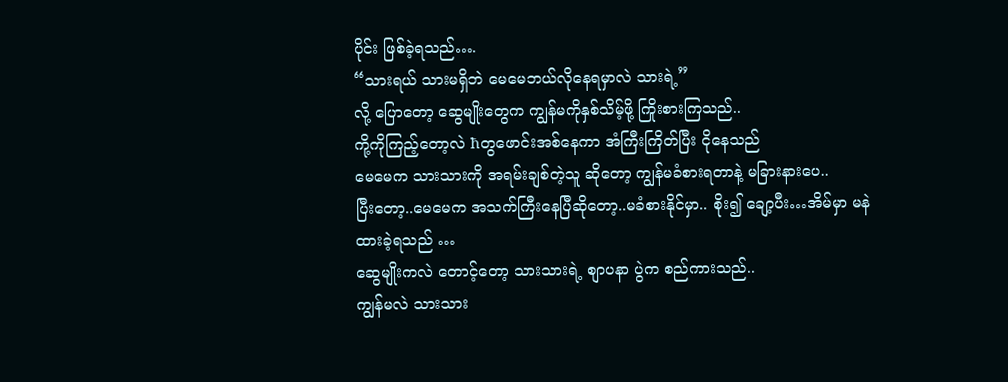ပိုင်း ဖြစ်ခဲ့ရသည်….
“သားရယ် သားမရှိဘဲ မေမေဘယ်လိုနေရမှာလဲ သားရဲ့”
လို့ ပြောတော့ ဆွေမျိုးတွေက ကျွန်မကိုနှစ်သိမ့်ဖို့ ကြိုးစားကြသည်..
ကို့ကိုကြည့်တော့လဲ ħတွဖောင်းအစ်နေကာ အံကြီးကြိတ်ပြီး ငိုနေသည်
မေမေက သားသားကို အရမ်းချစ်တဲ့သူ ဆိုတော့ ကျွန်မခံစားရတာနဲ့ မခြားနားပေ..
ပြီးတော့..မေမေက အသက်ကြီးနေပြီဆိုတော့..မခံစားနိုင်မှာ.. စိုး၍ ချော့ပီး…အိမ်မှာ မနဲ ထားခဲ့ရသည် …
ဆွေမျိုးကလဲ တောင့်တော့ သားသားရဲ့ စျာပနာ ပွဲက စည်ကားသည်..
ကျွန်မလဲ သားသား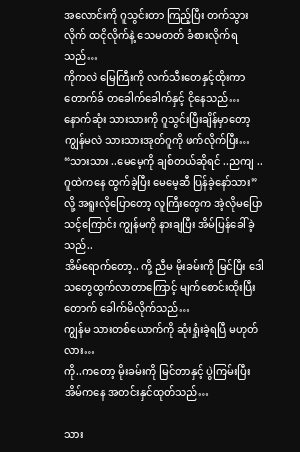အလောင်းကို ဂူသွင်းတာ ကြည့်ပြီး တက်သွားလိုက် ထငိုလိုက်နဲ့ သေမတတ် ခံစားလိုက်ရသည်…
ကိုကလဲ မြေကြီးကို လက်သီးတေနှင့်ထိုးကာ တောက်ခ် တခေါက်ခေါက်နှင့် ငိုနေသည်…
နောက်ဆုံး သားသားကို ဂူသွင်းပြီးချိန်မှာတော့ ကျွန်မလဲ သားသားအုတ်ဂူကို ဖက်လိုက်ပြီး…
“သားသား ..မေမေ့ကို ချစ်တယ်ဆိုရင် ..ညကျ ..ဂူထဲကနေ ထွက်ခဲ့ပြီး မေမေ့ဆီ ပြန်ခဲ့နော်သား”
လို့ အရူးလိုပြောတော့ လူကြီးတွေက အဲ့လိုမပြောသင့်ကြောင်း ကျွန်မကို နားချပြီး အိမ်ပြန်ခေါ်ခဲ့သည်..
အိမ်ရောက်တော့.. ကို့ ညီမ မိုးခမ်းကို မြင်ပြီး ဒေါသတွေထွက်လာတာကြောင့် မျက်စောင်းထိုးပြီး တောက် ခေါက်မိလိုက်သည်…
ကျွန်မ သားတစ်ယောက်ကို ဆုံးရှုံးခဲ့ရပြီ မဟုတ်လား…
ကို..ကတော့ မိုးခမ်းကို မြင်တာနှင့် ပွဲကြမ်းပြီး အိမ်ကနေ အတင်းနှင်ထုတ်သည်…

သား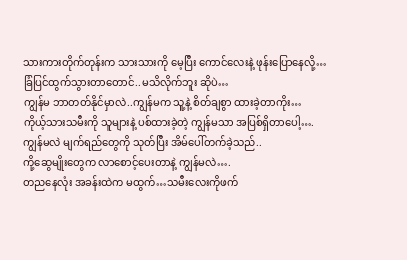သားကားတိုက်တုန်းက သားသားကို မေ့ပြီး ကောင်လေးနဲ့ ဖုန်းပြောနေလို့…ခြံပြင်ထွက်သွားတာတောင်..မသိလိုက်ဘူး ဆိုပဲ…
ကျွန်မ ဘာတတ်နိုင်မှာလဲ..ကျွန်မက သူ့နဲ့ စိတ်ချစွာ ထားခဲ့တာကိုး…
ကိုယ့်သားသမီးကို သူများနဲ့ ပစ်ထားခဲ့တဲ့ ကျွန်မသာ အပြစ်ရှိတာပေါ့….
ကျွန်မလဲ မျက်ရည်တွေကို သုတ်ပြီး အိမ်ပေါ်တက်ခဲ့သည်..
ကို့ဆွေမျိုးတွေက လာစောင့်ပေးတာနဲ့ ကျွန်မလဲ….
တညနေလုံး အခန်းထဲက မထွက်…သမီးလေးကိုဖက်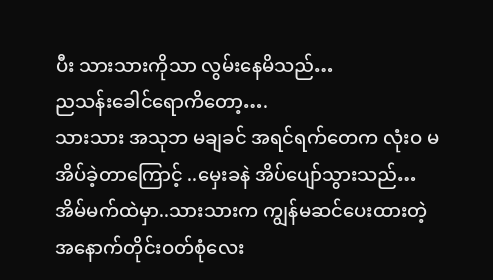ပီး သားသားကိုသာ လွမ်းနေမိသည်…
ညသန်းခေါင်ရောကိတော့….
သားသား အသုဘ မချခင် အရင်ရက်တေက လုံးဝ မအိပ်ခဲ့တာကြောင့် ..မှေးခနဲ အိပ်ပျော်သွားသည်…
အိမ်မက်ထဲမှာ..သားသားက ကျွန်မဆင်ပေးထားတဲ့ အနောက်တိုင်းဝတ်စုံလေး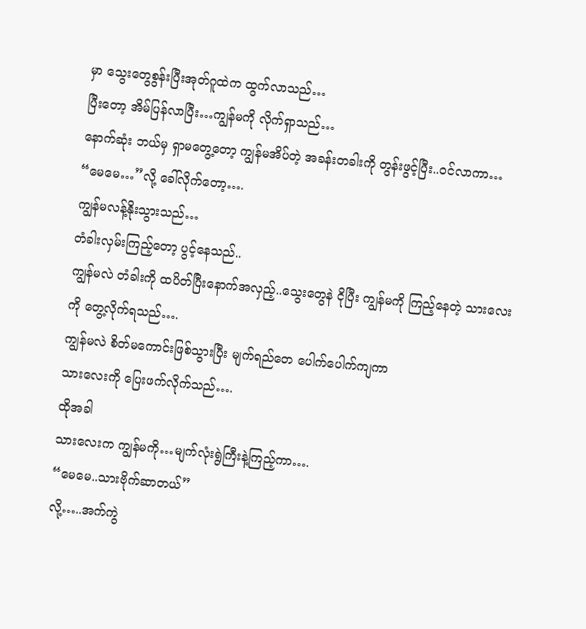မှာ သွေးတွေစွန်းပြီးအုတ်ဂူထဲက ထွက်လာသည်…
ပြီးတော့ အိမ်ပြန်လာပြီး…ကျွန်မကို လိုက်ရှာသည်…
နောက်ဆုံး ဘယ်မှ ရှာမတွေ့တော့ ကျွန်မအိပ်တဲ့ အခန်းတခါးကို တွန်းဖွင့်ပြီး..ဝင်လာကာ…
“မေမေ…”လို့ ခေါ်လိုက်တော့….
ကျွန်မလန့်နိုးသွားသည်…
တံခါးလှမ်းကြည့်တော့ ပွင့်နေသည်..
ကျွန်မလဲ တံခါးကို ထပိတ်ပြီးနောက်အလှည့်..သွေးတွေနဲ ငိုပြီး ကျွန်မကို ကြည့်နေတဲ့ သားလေးကို တွေ့လိုက်ရသည်….
ကျွန်မလဲ စိတ်မကောင်းဖြစ်သွားပြီး မျက်ရည်တေ ပေါက်ပေါက်ကျကာ
သားလေးကို ပြေးဖက်လိုက်သည်….
ထိုအခါ
သားလေးက ကျွန်မကို…မျက်လုံးရွဲကြီးနဲ့ကြည့်ကာ….
“မေမေ..သားဗိုက်ဆာတယ်”
လို့…..အက်ကွဲ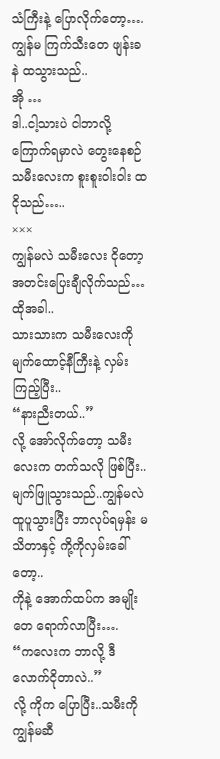သံကြီးနဲ့ ပြောလိုက်တော့….
ကျွန်မ ကြက်သီးတေ ဖျန်းခနဲ ထသွားသည်..
အို …
ဒါ..ငါ့သားပဲ ငါဘာလို့ ကြောက်ရမှာလဲ တွေးနေစဉ် သမီးလေးက စူးစူးဝါးဝါး ထငိုသည်…..
×××
ကျွန်မလဲ သမီးလေး ငိုတော့ အတင်းပြေးချီလိုက်သည်…
ထိုအခါ..
သားသားက သမီးလေးကို မျက်ထောင့်နီကြီးနဲ့ လှမ်းကြည့်ပြီး..
“နားညီးတယ်..”
လို့ အော်လိုက်တော့ သမီးလေးက တက်သလို ဖြစ်ပြီး..မျက်ဖြူသွားသည်..ကျွန်မလဲ ထူပူသွားပြီး ဘာလုပ်ရမှန်း မသိတာနှင့် ကို့ကိုလှမ်းခေါ်တော့..
ကိုနဲ့ အောက်ထပ်က အမျိုးတေ ရောက်လာပြီး….
“ကလေးက ဘာလို့ ဒီလောက်ငိုတာလဲ..”
လို့ ကိုက ပြောပြီး..သမီးကို ကျွန်မဆီ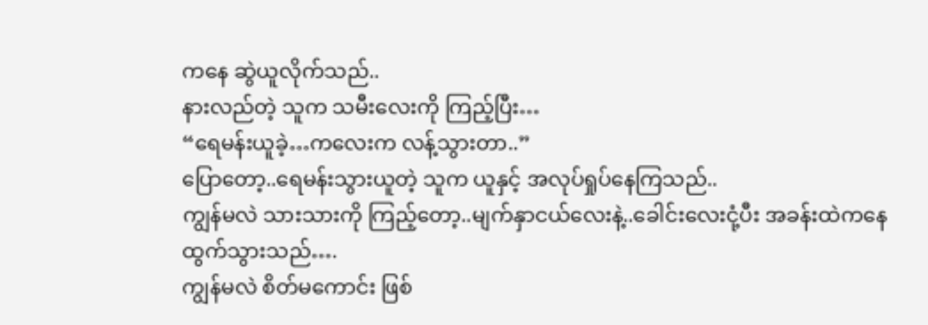ကနေ ဆွဲယူလိုက်သည်..
နားလည်တဲ့ သူက သမီးလေးကို ကြည့်ပြီး…
“ရေမန်းယူခဲ့…ကလေးက လန့်သွားတာ..”
ပြောတော့..ရေမန်းသွားယူတဲ့ သူက ယူနှင့် အလုပ်ရှုပ်နေကြသည်..
ကျွန်မလဲ သားသားကို ကြည့်တော့..မျက်နှာငယ်လေးနဲ့..ခေါင်းလေးငုံ့ပီး အခန်းထဲကနေ ထွက်သွားသည်….
ကျွန်မလဲ စိတ်မကောင်း ဖြစ်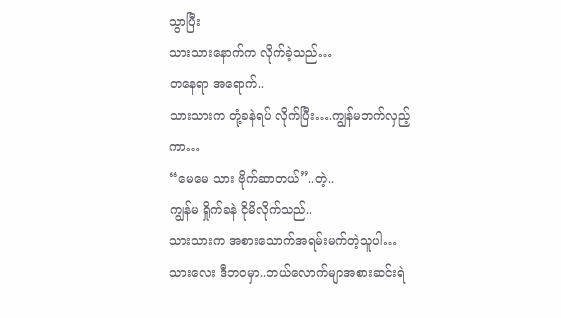သွာပြီး
သားသားနောက်က လိုက်ခဲ့သည်…
တနေရာ အရောက်..
သားသားက တုံ့ခနဲရပ် လိုက်ပြီး….ကျွန်မဘက်လှည့်ကာ…
“မေမေ သား ဗိုက်ဆာတယ်”..တဲ့..
ကျွန်မ ရှိုက်ခနဲ ငိုမိလိုက်သည်..
သားသားက အစားသောက်အရမ်းမက်တဲ့သူပါ…
သားလေး ဒီဘဝမှာ..ဘယ်လောက်မျာအစားဆင်းရဲ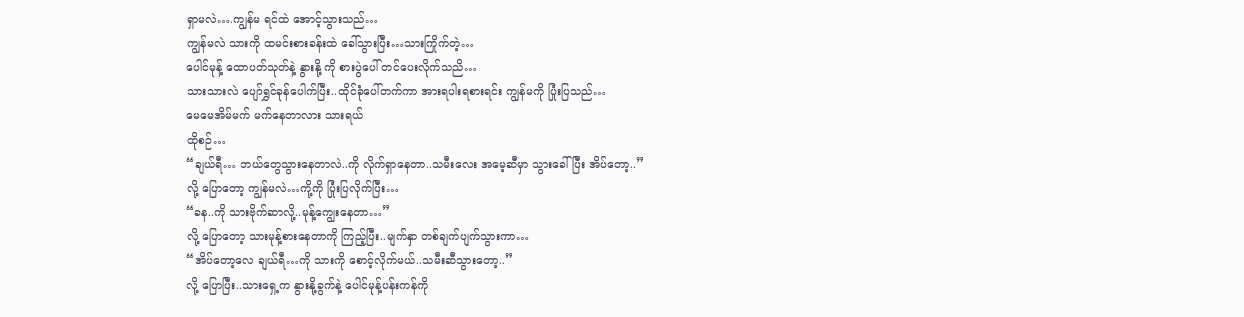ရှာမလဲ….ကျွန်မ ရင်ထဲ အောင့်သွားသည်…
ကျွန်မလဲ သားကို ထမင်းစားခန်းထဲ ခေါ်သွားပြီး…သားကြိုက်တဲ့…
ပေါင်မုန့် ထောပတ်သုတ်နဲ့ နွားနို့ ကို စားပွဲပေါ် တင်ပေးလိုက်သညိ…
သားသားလဲ ပျော်ရွှင်ခုန်ပေါက်ပြီး..ထိုင်ခုံပေါ်တက်ကာ အားရပါးရစားရင်း ကျွန်မကို ပြုံးပြသည်…
မေမေအိမ်မက် မက်နေတာလား သားရယ်
ထိုစဉ်…
“ချယ်ရီ… ဘယ်တွေသွားနေတာလဲ..ကို လိုက်ရှာနေတာ..သမီးလေး အမေ့ဆီမှာ သွားခေါ်ပြီး အိပ်တော့..”
လို့ ပြောတော့ ကျွန်မလဲ…ကို့ကို ပြုံးပြလိုက်ပြီး…
“ခန..ကို သားဗိုက်ဆာလို့..မုန့်ကျွေးနေတာ…”
လို့ ပြောတော့ သားမုန့်စားနေတာကို ကြည့်ပြီး..မျက်နှာ တစ်ချက်ပျက်သွားကာ…
“အိပ်တော့လေ ချယ်ရီ…ကို သားကို စောင့်လိုက်မယ်..သမီးဆီသွားတော့..”
လို့ ပြောပြီး..သားရှေ့က နွားနို့ခွက်နဲ့ ပေါင်မုန့်ပန်းကန်ကို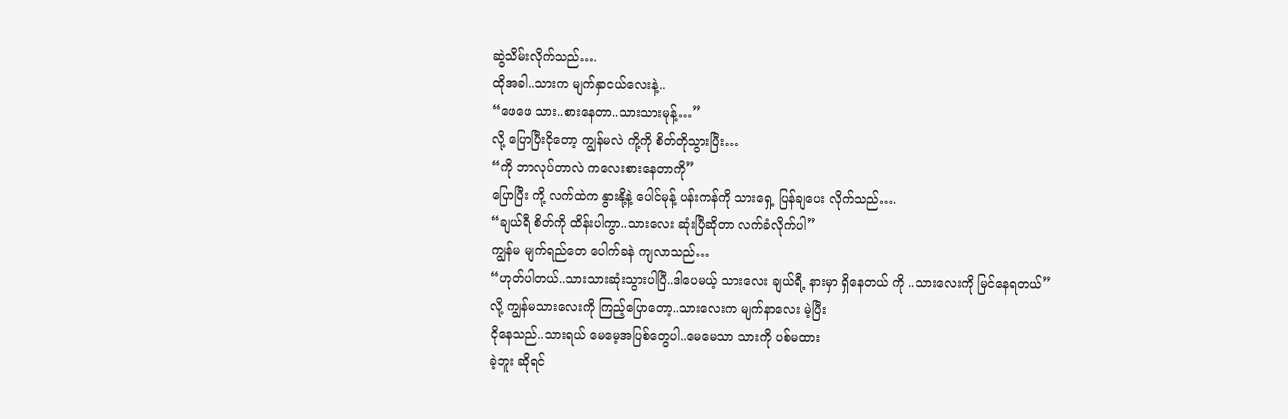ဆွဲသိမ်းလိုက်သည်….
ထိုအခါ..သားက မျက်နှာငယ်လေးနဲ့..
“ဖေဖေ သား..စားနေတာ..သားသားမုန့်…”
လို့ ပြောပြီးငိုတော့ ကျွန်မလဲ ကို့ကို စိတ်တိုသွားပြီး…
“ကို ဘာလုပ်တာလဲ ကလေးစားနေတာကို”
ပြောပြီး ကို့ လက်ထဲက နွားနို့နဲ့ ပေါင်မုန့် ပန်းကန်ကို သားရှေ့ ပြန်ချပေး လိုက်သည်….
“ချယ်ရီ စိတ်ကို ထိန်းပါကွာ..သားလေး ဆုံးပြီဆိုတာ လက်ခံလိုက်ပါ”
ကျွန်မ မျက်ရည်တေ ပေါက်ခနဲ ကျလာသည်…
“ဟုတ်ပါတယ်..သားသားဆုံးသွားပါပြီ..ဒါပေမယ့် သားလေး ချယ်ရီ့ နားမှာ ရှိနေတယ် ကို ..သားလေးကို မြင်နေရတယ်”
လို့ ကျွန်မသားလေးကို ကြည့်ပြောတော့..သားလေးက မျက်နာလေး မဲ့ပြီး
ငိုနေသည်..သားရယ် မေမေ့အပြစ်တွေပါ..မေမေသာ သားကို ပစ်မထား
ခဲ့ဘူး ဆိုရင်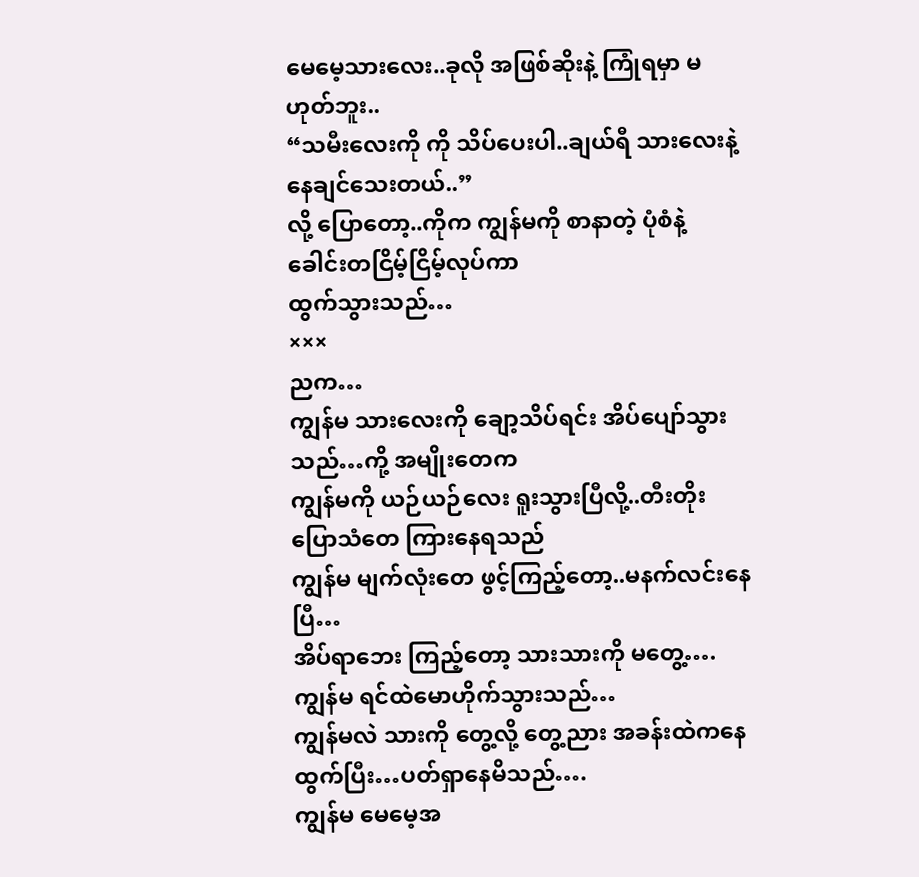မေမေ့သားလေး..ခုလို အဖြစ်ဆိုးနဲ့ ကြုံရမှာ မဟုတ်ဘူး..
“သမီးလေးကို ကို သိပ်ပေးပါ..ချယ်ရီ သားလေးနဲ့ နေချင်သေးတယ်..”
လို့ ပြောတော့..ကိုက ကျွန်မကို စာနာတဲ့ ပုံစံနဲ့ ခေါင်းတငြိမ့်ငြိမ့်လုပ်ကာ
ထွက်သွားသည်…
×××
ညက…
ကျွန်မ သားလေးကို ချော့သိပ်ရင်း အိပ်ပျော်သွားသည်…ကို့ အမျိုးတေက
ကျွန်မကို ယဉ်ယဉ်လေး ရူးသွားပြီလို့..တီးတိုးပြောသံတေ ကြားနေရသည်
ကျွန်မ မျက်လုံးတေ ဖွင့်ကြည့်တော့..မနက်လင်းနေပြီ…
အိပ်ရာဘေး ကြည့်တော့ သားသားကို မတွေ့….ကျွန်မ ရင်ထဲမောဟိုက်သွားသည်…
ကျွန်မလဲ သားကို တွေ့လို့ တွေ့ညား အခန်းထဲကနေ ထွက်ပြီး…ပတ်ရှာနေမိသည်….
ကျွန်မ မေမေ့အ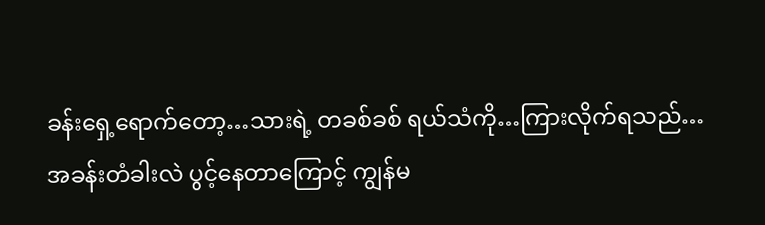ခန်းရှေ့ရောက်တော့…သားရဲ့ တခစ်ခစ် ရယ်သံကို…ကြားလိုက်ရသည်…
အခန်းတံခါးလဲ ပွင့်နေတာကြောင့် ကျွန်မ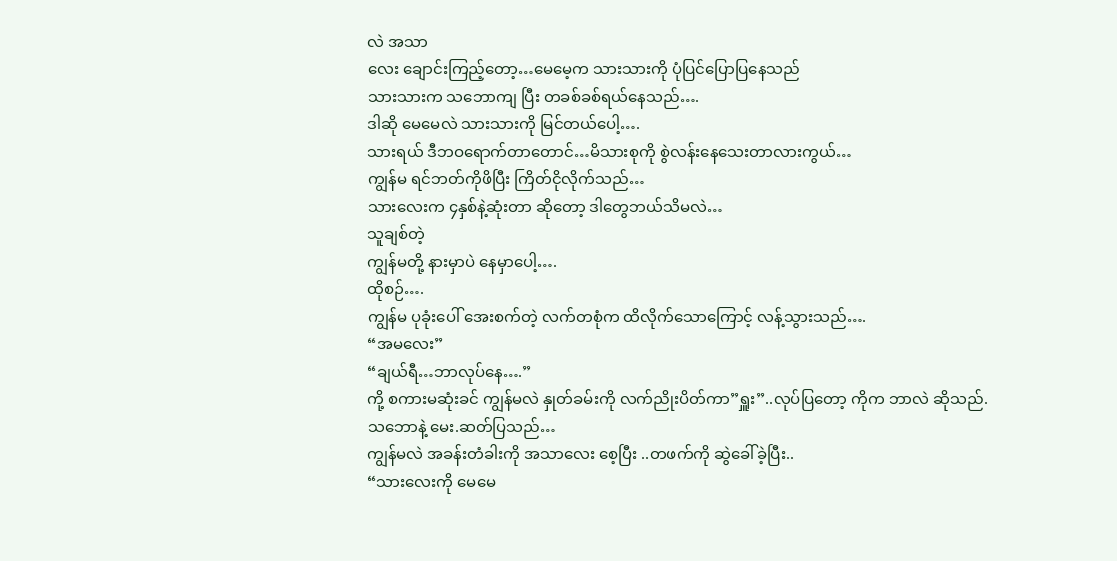လဲ အသာ
လေး ချောင်းကြည့်တော့…မေမေ့က သားသားကို ပုံပြင်ပြောပြနေသည်
သားသားက သဘောကျ ပြီး တခစ်ခစ်ရယ်နေသည်….
ဒါဆို မေမေလဲ သားသားကို မြင်တယ်ပေါ့….
သားရယ် ဒီဘဝရောက်တာတောင်…မိသားစုကို စွဲလန်းနေသေးတာလားကွယ်…
ကျွန်မ ရင်ဘတ်ကိုဖိပြီး ကြိတ်ငိုလိုက်သည်…
သားလေးက ၄နှစ်နဲ့ဆုံးတာ ဆိုတော့ ဒါတွေဘယ်သိမလဲ…
သူချစ်တဲ့
ကျွန်မတို့ နားမှာပဲ နေမှာပေါ့….
ထိုစဉ်….
ကျွန်မ ပုခုံးပေါ် အေးစက်တဲ့ လက်တစုံက ထိလိုက်သောကြောင့် လန့်သွားသည်….
“အမလေး”
“ချယ်ရီ…ဘာလုပ်နေ….”
ကို့ စကားမဆုံးခင် ကျွန်မလဲ နှုတ်ခမ်းကို လက်ညိုးပိတ်ကာ”ရှူး”..လုပ်ပြတော့ ကိုက ဘာလဲ ဆိုသည်. သဘောနဲ့ မေး.ဆတ်ပြသည်…
ကျွန်မလဲ အခန်းတံခါးကို အသာလေး စေ့ပြီး ..တဖက်ကို ဆွဲခေါ်ခဲ့ပြီး..
“သားလေးကို မေမေ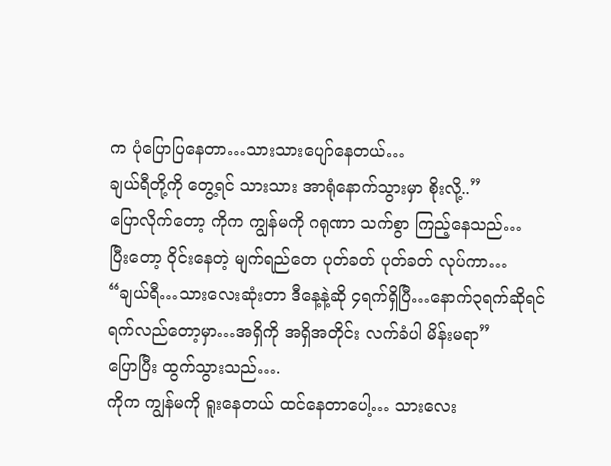က ပုံပြောပြနေတာ…သားသားပျော်နေတယ်…
ချယ်ရီတို့ကို တွေ့ရင် သားသား အာရုံနောက်သွားမှာ စိုးလို့..”
ပြောလိုက်တော့ ကိုက ကျွန်မကို ဂရုဏာ သက်စွာ ကြည့်နေသည်…
ပြီးတော့ ဝိုင်းနေတဲ့ မျက်ရည်တေ ပုတ်ခတ် ပုတ်ခတ် လုပ်ကာ…
“ချယ်ရီ…သားလေးဆုံးတာ ဒီနေ့နဲ့ဆို ၄ရက်ရှိပြီ…နောက်၃ရက်ဆိုရင် ရက်လည်တော့မှာ…အရှိကို အရှိအတိုင်း လက်ခံပါ မိန်းမရာ”
ပြောပြီး ထွက်သွားသည်….
ကိုက ကျွန်မကို ရူးနေတယ် ထင်နေတာပေါ့… သားလေး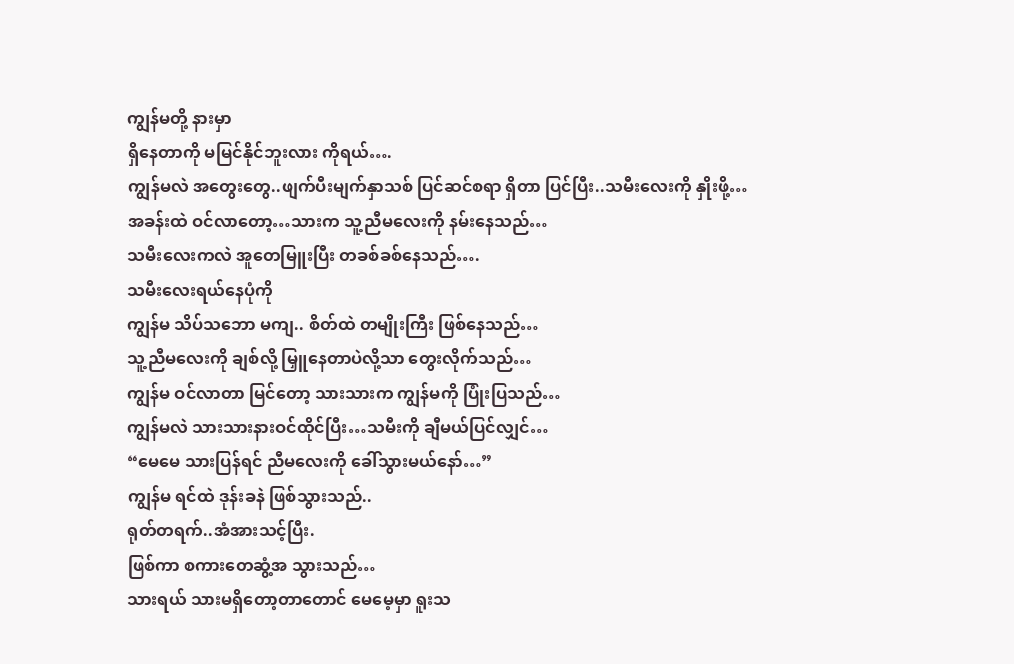ကျွန်မတို့ နားမှာ
ရှိနေတာကို မမြင်နိုင်ဘူးလား ကိုရယ်….
ကျွန်မလဲ အတွေးတွေ..ဖျက်ပီးမျက်နှာသစ် ပြင်ဆင်စရာ ရှိတာ ပြင်ပြီး..သမီးလေးကို နှိုးဖို့…
အခန်းထဲ ဝင်လာတော့…သားက သူ့ညီမလေးကို နမ်းနေသည်…
သမီးလေးကလဲ အူတေမြူးပြီး တခစ်ခစ်နေသည်….
သမီးလေးရယ်နေပုံကို
ကျွန်မ သိပ်သဘော မကျ.. စိတ်ထဲ တမျိုးကြီး ဖြစ်နေသည်…
သူ့ညီမလေးကို ချစ်လို့ မြှူနေတာပဲလို့သာ တွေးလိုက်သည်…
ကျွန်မ ဝင်လာတာ မြင်တော့ သားသားက ကျွန်မကို ပြုံးပြသည်…
ကျွန်မလဲ သားသားနားဝင်ထိုင်ပြီး…သမီးကို ချီမယ်ပြင်လျှင်…
“မေမေ သားပြန်ရင် ညီမလေးကို ခေါ်သွားမယ်နော်…”
ကျွန်မ ရင်ထဲ ဒုန်းခနဲ ဖြစ်သွားသည်..
ရုတ်တရက်..အံအားသင့်ပြီး.
ဖြစ်ကာ စကားတေဆွံ့အ သွားသည်…
သားရယ် သားမရှိတော့တာတောင် မေမေ့မှာ ရူးသ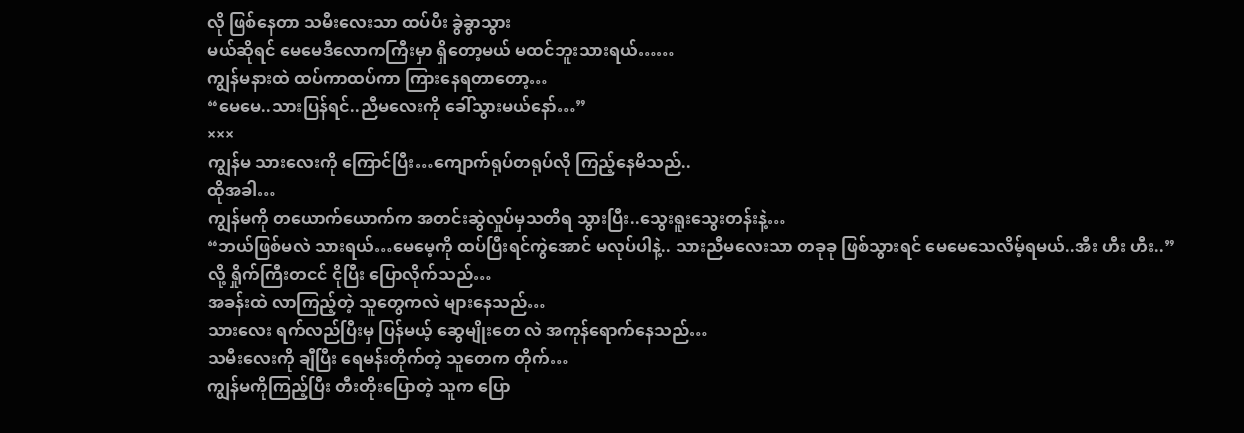လို ဖြစ်နေတာ သမီးလေးသာ ထပ်ပီး ခွဲခွာသွား
မယ်ဆိုရင် မေမေဒီလောကကြီးမှာ ရှိတော့မယ် မထင်ဘူးသားရယ်……
ကျွန်မနားထဲ ထပ်ကာထပ်ကာ ကြားနေရတာတော့…
“မေမေ..သားပြန်ရင်..ညီမလေးကို ခေါ်သွားမယ်နော်…”
×××
ကျွန်မ သားလေးကို ကြောင်ပြီး…ကျောက်ရုပ်တရုပ်လို ကြည့်နေမိသည်..
ထိုအခါ…
ကျွန်မကို တယောက်ယောက်က အတင်းဆွဲလှုပ်မှသတိရ သွားပြီး..သွေးရူးသွေးတန်းနဲ့…
“ဘယ်ဖြစ်မလဲ သားရယ်…မေမေ့ကို ထပ်ပြီးရင်ကွဲအောင် မလုပ်ပါနဲ့.. သားညီမလေးသာ တခုခု ဖြစ်သွားရင် မေမေသေလိမ့်ရမယ်..အီး ဟီး ဟီး..”
လို့ ရှိုက်ကြီးတငင် ငိုပြီး ပြောလိုက်သည်…
အခန်းထဲ လာကြည့်တဲ့ သူတွေကလဲ များနေသည်…
သားလေး ရက်လည်ပြီးမှ ပြန်မယ့် ဆွေမျိုးတေ လဲ အကုန်ရောက်နေသည်…
သမီးလေးကို ချီပြီး ရေမန်းတိုက်တဲ့ သူတေက တိုက်…
ကျွန်မကိုကြည့်ပြီး တီးတိုးပြောတဲ့ သူက ပြော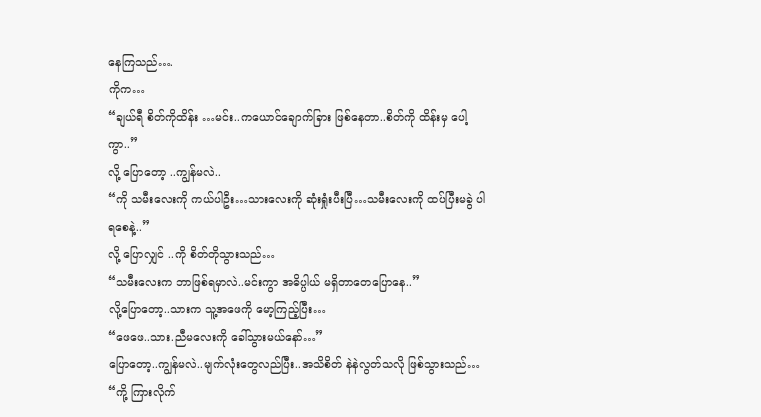နေကြသည်….
ကိုက…
“ချယ်ရီ စိတ်ကိုထိန်း …မင်း..ကယောင်ချောက်ခြား ဖြစ်နေတာ..စိတ်ကို ထိန်းမှ ပေါ့ကွာ..”
လို့ ပြောတော့ ..ကျွန်မလဲ..
“ကို သမီးလေးကို ကယ်ပါဦး…သားလေးကို ဆုံးရှုံးပီးပြီ…သမီးလေးကို ထပ်ပြီးမခွဲ ပါရစေနဲ့..”
လို့ ပြောလျှင် ..ကို စိတ်တိုသွားသည်…
“သမီးလေးက ဘာဖြစ်ရမှာလဲ..မင်းကွာ အဓိပ္ပါယ် မရှိတာတေပြောနေ..”
လို့ပြောတော့..သားက သူ့အဖေကို မော့ကြည့်ပြီး…
“ဖေဖေ..သား.ညီမလေးကို ခေါ်သွားမယ်နော်…”
ပြောတော့..ကျွန်မလဲ..မျက်လုံးတွေလည်ပြီး..အသိစိတ် နဲနဲလွတ်သလို ဖြစ်သွားသည်…
“ကို့ ကြားလိုက်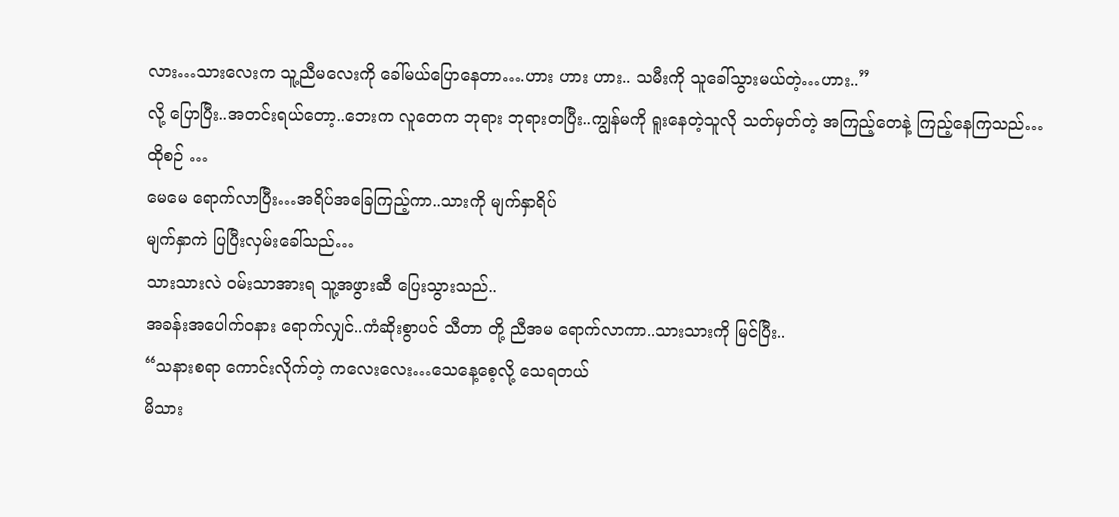လား…သားလေးက သူ့ညီမလေးကို ခေါ်မယ်ပြောနေတာ….ဟား ဟား ဟား.. သမီးကို သူခေါ်သွားမယ်တဲ့…ဟား..”
လို့ ပြောပြီး..အတင်းရယ်တော့..ဘေးက လူတေက ဘုရား ဘုရားတပြီး..ကျွန်မကို ရူးနေတဲ့သူလို သတ်မှတ်တဲ့ အကြည့်တေနဲ့ ကြည့်နေကြသည်…
ထိုစဉ် …
မေမေ ရောက်လာပြီး…အရိပ်အခြေကြည့်ကာ..သားကို မျက်နှာရိပ်
မျက်နှာကဲ ပြပြီးလှမ်းခေါ်သည်…
သားသားလဲ ဝမ်းသာအားရ သူ့အဖွားဆီ ပြေးသွားသည်..
အခန်းအပေါက်ဝနား ရောက်လျှင်..ကံဆိုးစွာပင် သီတာ တို့ ညီအမ ရောက်လာကာ..သားသားကို မြင်ပြီး..
“သနားစရာ ကောင်းလိုက်တဲ့ ကလေးလေး…သေနေ့စေ့လို့ သေရတယ်
မိသား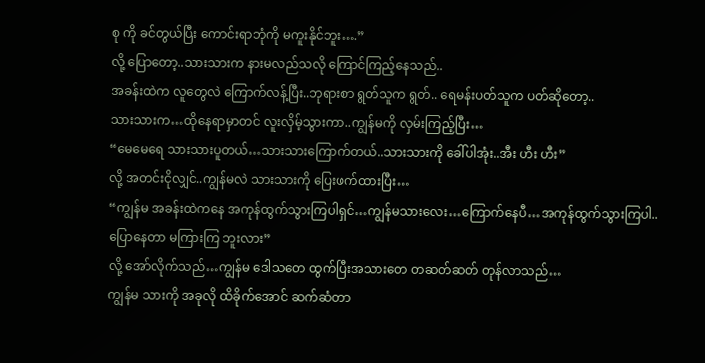စု ကို ခင်တွယ်ပြီး ကောင်းရာဘုံကို မကူးနိုင်ဘူး….”
လို့ ပြောတော့..သားသားက နားမလည်သလို ကြောင်ကြည့်နေသည်..
အခန်းထဲက လူတွေလဲ ကြောက်လန့်ပြီး..ဘုရားစာ ရွတ်သူက ရွတ်.. ရေမန်းပတ်သူက ပတ်ဆိုတော့..
သားသားက…ထိုနေရာမှာတင် လူးလှိမ့်သွားကာ..ကျွန်မကို လှမ်းကြည့်ပြီး…
“မေမေရေ သားသားပူတယ်…သားသားကြောက်တယ်..သားသားကို ခေါ်ပါအုံး..အီး ဟီး ဟီး”
လို့ အတင်းငိုလျှင်..ကျွန်မလဲ သားသားကို ပြေးဖက်ထားပြီး…
“ကျွန်မ အခန်းထဲကနေ အကုန်ထွက်သွားကြပါရှင်…ကျွန်မသားလေး…ကြောက်နေပီ…အကုန်ထွက်သွားကြပါ..ပြောနေတာ မကြားကြ ဘူးလား”
လို့ အော်လိုက်သည်…ကျွန်မ ဒေါသတေ ထွက်ပြီးအသားတေ တဆတ်ဆတ် တုန်လာသည်…
ကျွန်မ သားကို အခုလို ထိခိုက်အောင် ဆက်ဆံတာ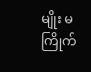မျိုး မကြိုက်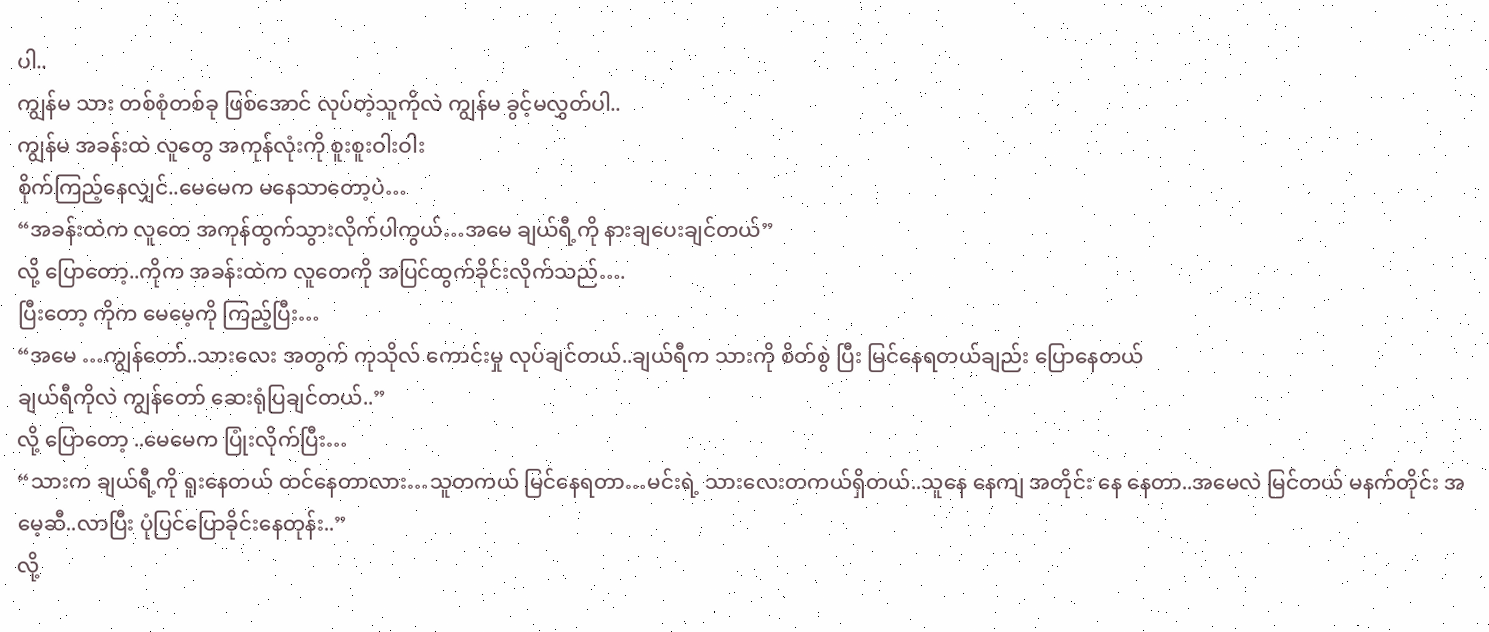ပါ..
ကျွန်မ သား တစ်စုံတစ်ခု ဖြစ်အောင် လုပ်တဲ့သူကိုလဲ ကျွန်မ ခွင့်မလွှတ်ပါ..
ကျွန်မ အခန်းထဲ လူတွေ အကုန်လုံးကို စူးစူးဝါးဝါး
စိုက်ကြည့်နေလျှင်..မေမေက မနေသာတော့ပဲ…
“အခန်းထဲက လူတေ အကုန်ထွက်သွားလိုက်ပါကွယ်…အမေ ချယ်ရီ့ကို နားချပေးချင်တယ်”
လို့ ပြောတော့..ကိုက အခန်းထဲက လူတေကို အပြင်ထွက်ခိုင်းလိုက်သည်….
ပြီးတော့ ကိုက မေမေ့ကို ကြည့်ပြီး…
“အမေ …ကျွန်တော်..သားလေး အတွက် ကုသိုလ် ကောင်းမှု လုပ်ချင်တယ်..ချယ်ရီက သားကို စိတ်စွဲ ပြီး မြင်နေရတယ်ချည်း ပြောနေတယ်
ချယ်ရီကိုလဲ ကျွန်တော် ဆေးရုံပြချင်တယ်..”
လို့ ပြောတော့ ..မေမေက ပြုံးလိုက်ပြီး…
“သားက ချယ်ရီ့ကို ရူးနေတယ် ထင်နေတာလား…သူတကယ် မြင်နေရတာ…မင်းရဲ့ သားလေးတကယ်ရှိတယ်..သူနေ နေကျ အတိုင်း နေ နေတာ..အမေလဲ မြင်တယ် မနက်တိုင်း အမေ့ဆီ..လာပြီး ပုံပြင်ပြောခိုင်းနေတုန်း..”
လို့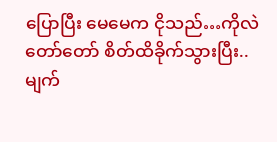ပြောပြီး မေမေက ငိုသည်…ကိုလဲ တော်တော် စိတ်ထိခိုက်သွားပြီး..
မျက်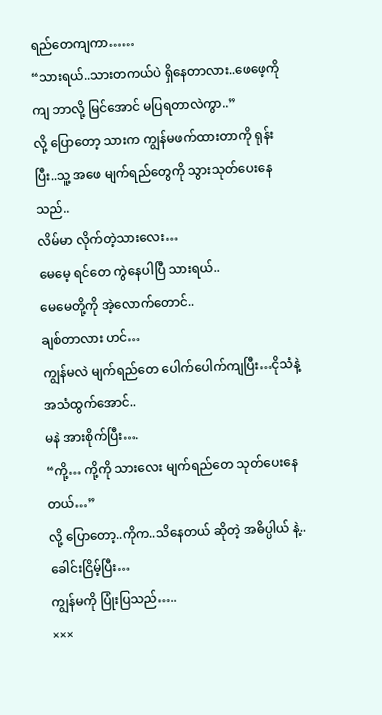ရည်တေကျကာ……
“သားရယ်..သားတကယ်ပဲ ရှိနေတာလား..ဖေဖေ့ကို ကျ ဘာလို့ မြင်အောင် မပြရတာလဲကွာ..”
လို့ ပြောတော့ သားက ကျွန်မဖက်ထားတာကို ရုန်းပြီး..သူ့ အဖေ မျက်ရည်တွေကို သွားသုတ်ပေးနေသည်..
လိမ်မာ လိုက်တဲ့သားလေး…
မေမေ့ ရင်တေ ကွဲနေပါပြီ သားရယ်..
မေမေတို့ကို အဲ့လောက်တောင်..
ချစ်တာလား ဟင်…
ကျွန်မလဲ မျက်ရည်တေ ပေါက်ပေါက်ကျပြီး…ငိုသံနဲ့ အသံထွက်အောင်..
မနဲ အားစိုက်ပြီး….
“ကို့… ကို့ကို သားလေး မျက်ရည်တေ သုတ်ပေးနေတယ်…”
လို့ ပြောတော့..ကိုက..သိနေတယ် ဆိုတဲ့ အဓိပ္ပါယ် နဲ့..ခေါင်းငြိမ့်ပြီး…
ကျွန်မကို ပြုံးပြသည်…..
×××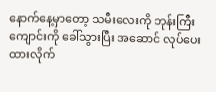နောက်နေ့မှာတော့ သမီးလေးကို ဘုန်းကြီးကျောင်းကို ခေါ်သွားပြီး အဆောင် လုပ်ပေးထားလိုက်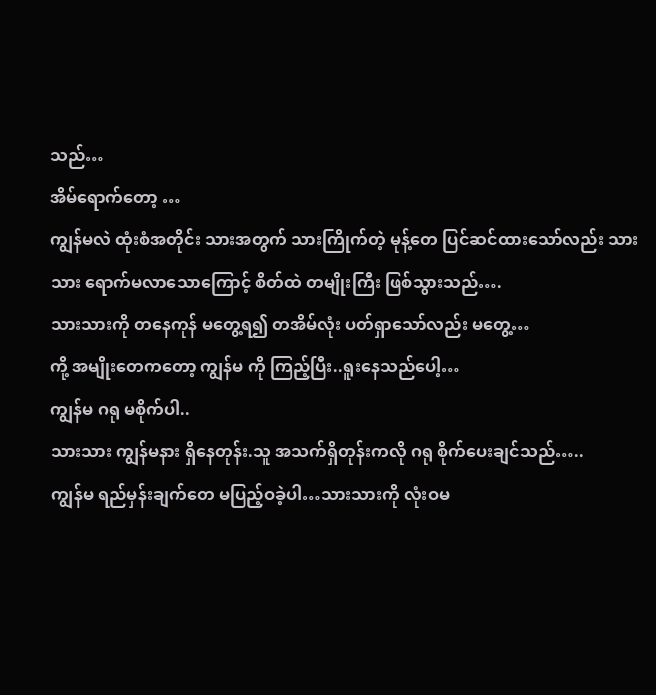သည်…
အိမ်ရောက်တော့ …
ကျွန်မလဲ ထုံးစံအတိုင်း သားအတွက် သားကြိုက်တဲ့ မုန့်တေ ပြင်ဆင်ထားသော်လည်း သားသား ရောက်မလာသောကြောင့် စိတ်ထဲ တမျိုးကြီး ဖြစ်သွားသည်….
သားသားကို တနေကုန် မတွေ့ရ၍ တအိမ်လုံး ပတ်ရှာသော်လည်း မတွေ့…
ကို့ အမျိုးတေကတော့ ကျွန်မ ကို ကြည့်ပြီး..ရူးနေသည်ပေါ့…
ကျွန်မ ဂရု မစိုက်ပါ..
သားသား ကျွန်မနား ရှိနေတုန်း.သူ အသက်ရှိတုန်းကလို ဂရု စိုက်ပေးချင်သည်…..
ကျွန်မ ရည်မှန်းချက်တေ မပြည့်ဝခဲ့ပါ…သားသားကို လုံးဝမ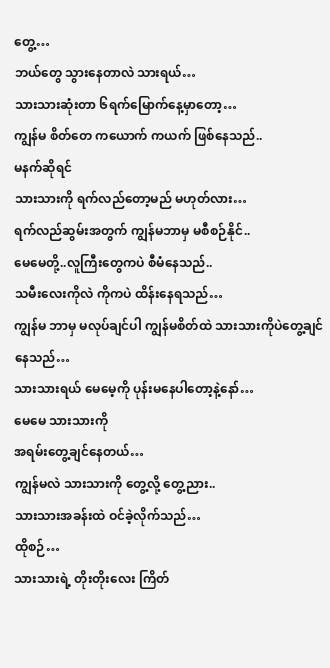တွေ့…
ဘယ်တွေ သွားနေတာလဲ သားရယ်…
သားသားဆုံးတာ ၆ရက်မြောက်နေ့မှာတော့…
ကျွန်မ စိတ်တေ ကယောက် ကယက် ဖြစ်နေသည်..
မနက်ဆိုရင်
သားသားကို ရက်လည်တော့မည် မဟုတ်လား…
ရက်လည်ဆွမ်းအတွက် ကျွန်မဘာမှ မစီစဉ်နိုင်..
မေမေတို့..လူကြီးတွေကပဲ စီမံနေသည်..
သမီးလေးကိုလဲ ကိုကပဲ ထိန်းနေရသည်…
ကျွန်မ ဘာမှ မလုပ်ချင်ပါ ကျွန်မစိတ်ထဲ သားသားကိုပဲတွေ့ချင်နေသည်…
သားသားရယ် မေမေ့ကို ပုန်းမနေပါတော့နဲ့နော်…
မေမေ သားသားကို
အရမ်းတွေ့ချင်နေတယ်…
ကျွန်မလဲ သားသားကို တွေ့လို့ တွေ့ညား..
သားသားအခန်းထဲ ဝင်ခဲ့လိုက်သည်…
ထိုစဉ်…
သားသားရဲ့ တိုးတိုးလေး ကြိတ်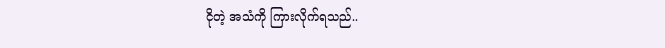ငိုတဲ့ အသံကို ကြားလိုက်ရသည်..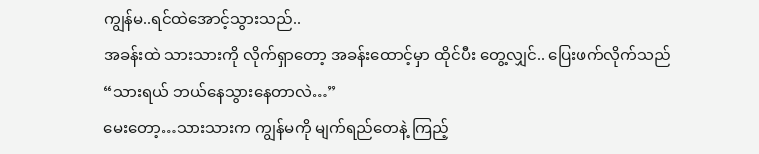ကျွန်မ..ရင်ထဲအောင့်သွားသည်..
အခန်းထဲ သားသားကို လိုက်ရှာတော့ အခန်းထောင့်မှာ ထိုင်ပီး တွေ့လျှင်.. ပြေးဖက်လိုက်သည်
“သားရယ် ဘယ်နေသွားနေတာလဲ…”
မေးတော့…သားသားက ကျွန်မကို မျက်ရည်တေနဲ့ ကြည့်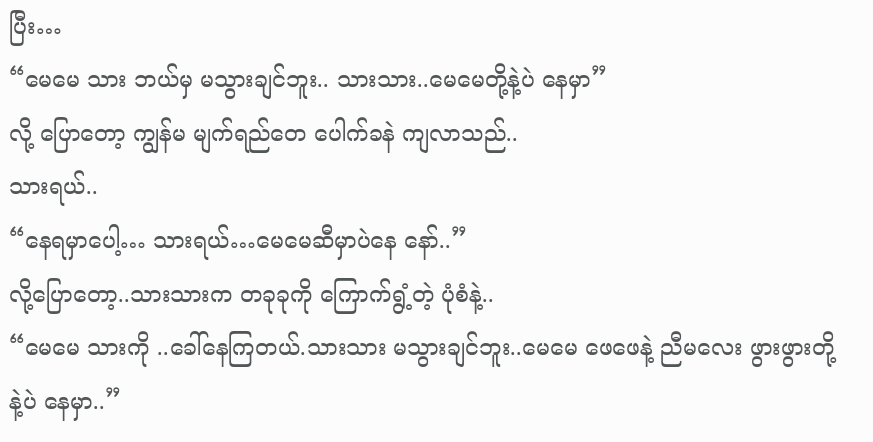ပြီး…
“မေမေ သား ဘယ်မှ မသွားချင်ဘူး.. သားသား..မေမေတို့နဲ့ပဲ နေမှာ”
လို့ ပြောတော့ ကျွန်မ မျက်ရည်တေ ပေါက်ခနဲ ကျလာသည်..
သားရယ်..
“နေရမှာပေါ့… သားရယ်…မေမေဆီမှာပဲနေ နော်..”
လို့ပြောတော့..သားသားက တခုခုကို ကြောက်ရွံ့တဲ့ ပုံစံနဲ့..
“မေမေ သားကို ..ခေါ်နေကြတယ်.သားသား မသွားချင်ဘူး..မေမေ ဖေဖေနဲ့ ညီမလေး ဖွားဖွားတို့
နဲ့ပဲ နေမှာ..”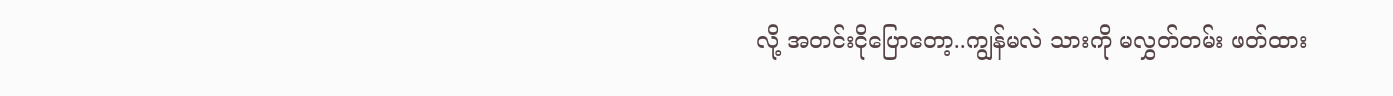လို့ အတင်းငိုပြောတော့..ကျွန်မလဲ သားကို မလွှတ်တမ်း ဖတ်ထား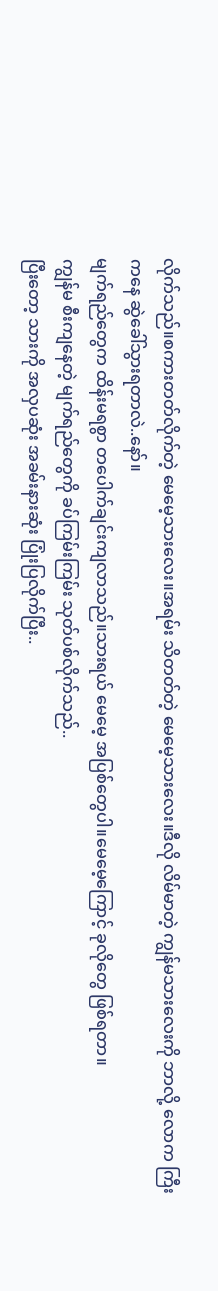လိုက်သည်။စကားတတ်လိုက်တဲ့ မေမေ့သားလေး။အရမ်း သိတတ်တဲ့ မေမေ့သားလေး။ဒီလို လိမ်မာတဲ့ ကျွန်မသားလေးကို ဘာလို့ လောက ကြီးကနေ ဆွဲခေါ်သွားရတာလဲ..နော်။
မျက်ရည်တွေက ထိန်းမရစွာ တပေါက်ချင်းကျလာသည်။သားရယ် မေမေ့ အပြစ်တွေပါ။မေမေ့ကြောင့် ခုလိုတွေ ဖြစ်ရတာ။
ကျွန်မ စီးကျနေတဲ့ မျက်ရည်တွေကို ခပ်ကြမ်းကြမ်း သုတ်ပစ်လိုက်သည်..
ပြီးတော့ သားကို အလှပဆုံး အခမ်းနားဆုံး ပြုံးပြလိုက်ပြီး..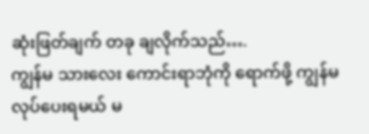ဆုံးဖြတ်ချက် တခု ချလိုက်သည်….
ကျွန်မ သားလေး ကောင်းရာဘုံကို ရောက်ဖို့ ကျွန်မ လုပ်ပေးရမယ် မ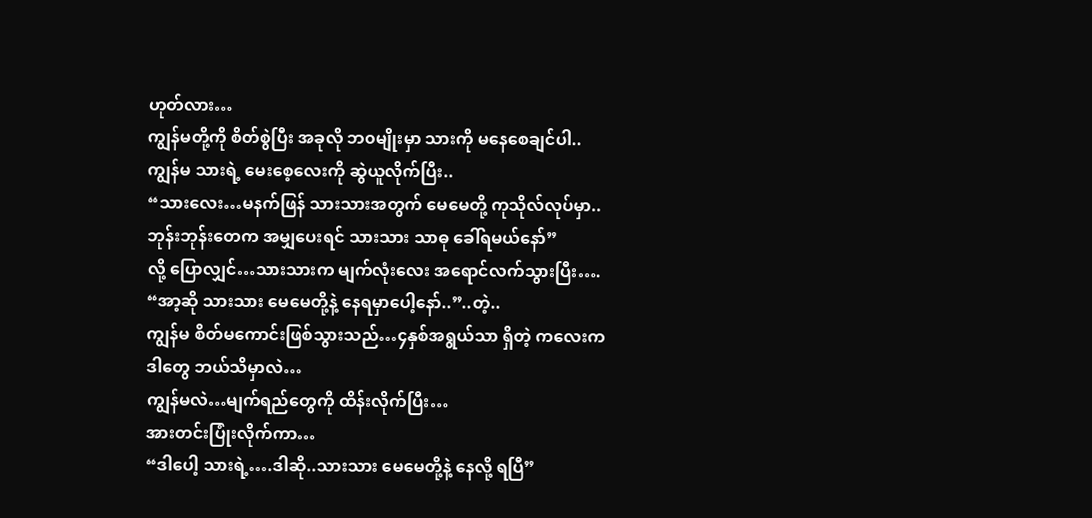ဟုတ်လား…
ကျွန်မတို့ကို စိတ်စွဲပြီး အခုလို ဘ၀မျိုးမှာ သားကို မနေစေချင်ပါ..
ကျွန်မ သားရဲ့ မေးစေ့လေးကို ဆွဲယူလိုက်ပြီး..
“သားလေး…မနက်ဖြန် သားသားအတွက် မေမေတို့ ကုသိုလ်လုပ်မှာ..
ဘုန်းဘုန်းတေက အမျှပေးရင် သားသား သာဓု ခေါ်ရမယ်နော်”
လို့ ပြောလျှင်…သားသားက မျက်လုံးလေး အရောင်လက်သွားပြီး….
“အာ့ဆို သားသား မေမေတို့နဲ့ နေရမှာပေါ့နော်..”..တဲ့..
ကျွန်မ စိတ်မကောင်းဖြစ်သွားသည်…၄နှစ်အရွယ်သာ ရှိတဲ့ ကလေးက
ဒါတွေ ဘယ်သိမှာလဲ…
ကျွန်မလဲ…မျက်ရည်တွေကို ထိန်းလိုက်ပြီး…
အားတင်းပြုံးလိုက်ကာ…
“ဒါပေါ့ သားရဲ့….ဒါဆို..သားသား မေမေတို့နဲ့ နေလို့ ရပြီ”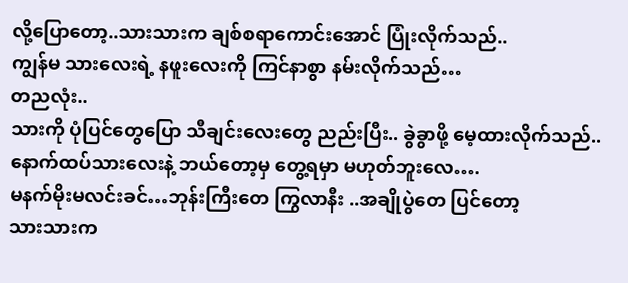လို့ပြောတော့..သားသားက ချစ်စရာကောင်းအောင် ပြုံးလိုက်သည်..
ကျွန်မ သားလေးရဲ့ နဖူးလေးကို ကြင်နာစွာ နမ်းလိုက်သည်…
တညလုံး..
သားကို ပုံပြင်တွေပြော သီချင်းလေးတွေ ညည်းပြီး.. ခွဲခွာဖို့ မေ့ထားလိုက်သည်..
နောက်ထပ်သားလေးနဲ့ ဘယ်တော့မှ တွေ့ရမှာ မဟုတ်ဘူးလေ….
မနက်မိုးမလင်းခင်…ဘုန်းကြီးတေ ကြွလာနီး ..အချိုပွဲတေ ပြင်တော့
သားသားက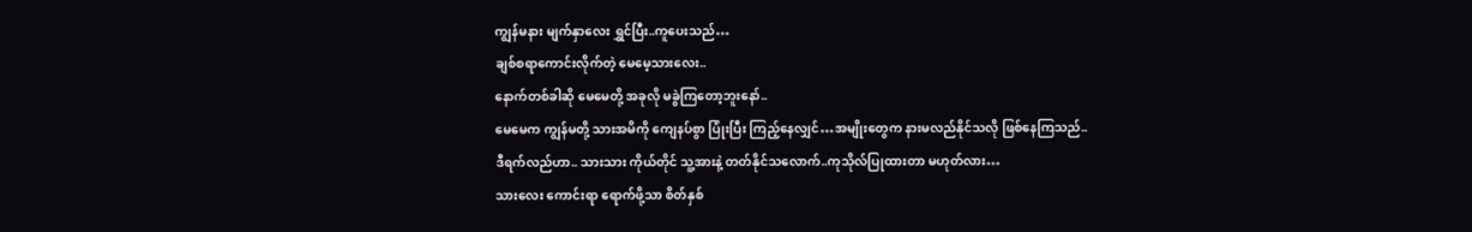ကျွန်မနား မျက်နှာလေး ရွှင်ပြီး..ကူပေးသည်…
ချစ်စရာကောင်းလိုက်တဲ့ မေမေ့သားလေး..
နောက်တစ်ခါဆို မေမေတို့ အခုလို မခွဲကြတော့ဘူးနော်..
မေမေက ကျွန်မတို့ သားအမိကို ကျေနပ်စွာ ပြုံးပြီး ကြည့်နေလျှင်…အမျိုးတွေက နားမလည်နိုင်သလို ဖြစ်နေကြသည်..
ဒီရက်လည်ဟာ.. သားသား ကိုယ်တိုင် သူ့အားနဲ့ တတ်နိုင်သလောက်..ကုသိုလ်ပြုထားတာ မဟုတ်လား…
သားလေး ကောင်းရာ ရောက်ဖို့သာ စိတ်နှစ်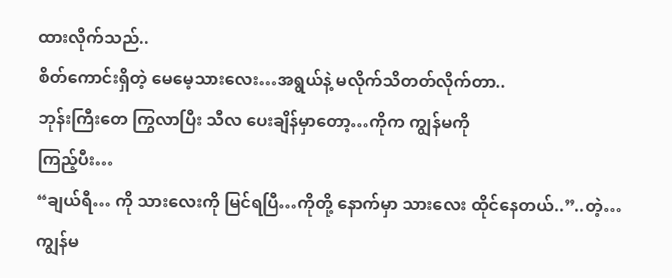ထားလိုက်သည်..
စိတ်ကောင်းရှိတဲ့ မေမေ့သားလေး…အရွယ်နဲ့ မလိုက်သိတတ်လိုက်တာ..
ဘုန်းကြီးတေ ကြွလာပြီး သီလ ပေးချိန်မှာတော့…ကိုက ကျွန်မကို
ကြည့်ပီး…
“ချယ်ရီ… ကို သားလေးကို မြင်ရပြီ…ကိုတို့ နောက်မှာ သားလေး ထိုင်နေတယ်..”..တဲ့…
ကျွန်မ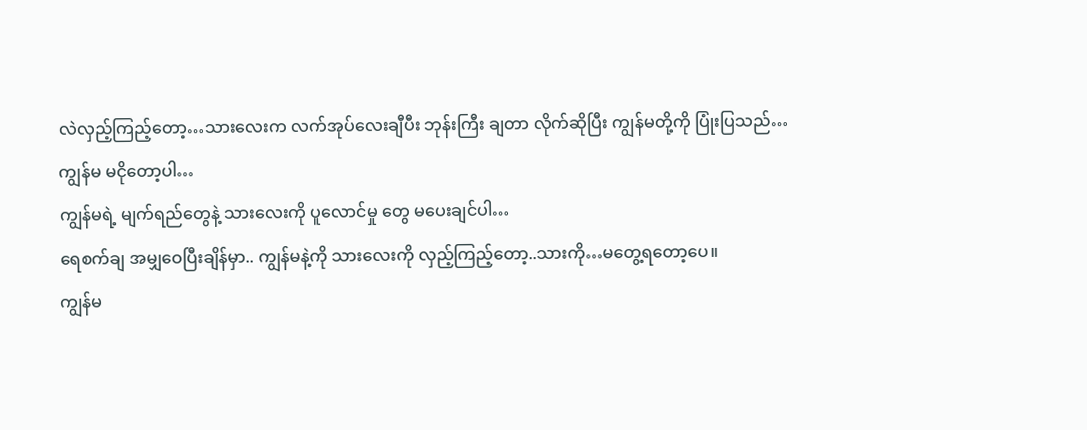လဲလှည့်ကြည့်တော့…သားလေးက လက်အုပ်လေးချီပီး ဘုန်းကြီး ချတာ လိုက်ဆိုပြီး ကျွန်မတို့ကို ပြုံးပြသည်…
ကျွန်မ မငိုတော့ပါ…
ကျွန်မရဲ့ မျက်ရည်တွေနဲ့ သားလေးကို ပူလောင်မှု တွေ မပေးချင်ပါ…
ရေစက်ချ အမျှဝေပြီးချိန်မှာ.. ကျွန်မနဲ့ကို သားလေးကို လှည့်ကြည့်တော့..သားကို…မတွေ့ရတော့ပေ။
ကျွန်မ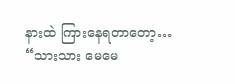နားထဲ ကြားနေရတာတော့…
“သားသား မေမေ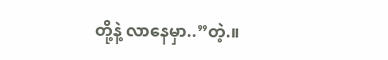တို့နဲ့ လာနေမှာ..”တဲ့.။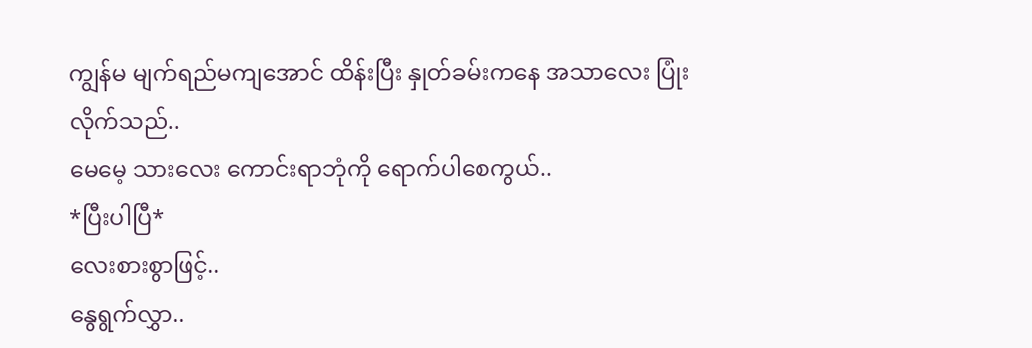ကျွန်မ မျက်ရည်မကျအောင် ထိန်းပြီး နှုတ်ခမ်းကနေ အသာလေး ပြုံးလိုက်သည်..
မေမေ့ သားလေး ကောင်းရာဘုံကို ရောက်ပါစေကွယ်..
*ပြီးပါပြီ*
လေးစားစွာဖြင့်..
နွေရွက်လွှာ..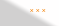×××